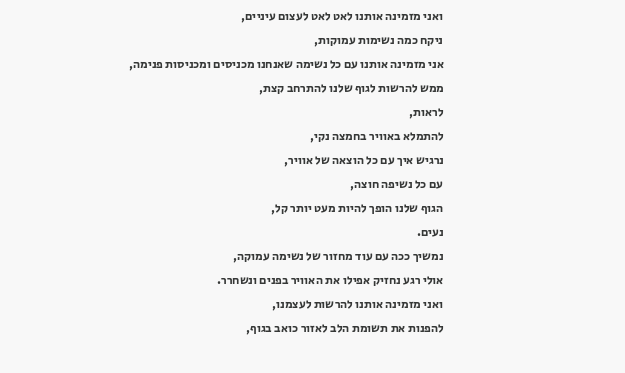ואני מזמינה אותנו לאט לאט לעצום עיניים,
ניקח כמה נשימות עמוקות,
אני מזמינה אותנו עם כל נשימה שאנחנו מכניסים ומכניסות פנימה,
ממש להרשות לגוף שלנו להתרחב קצת,
לראות,
להתמלא באוויר בחמצה נקי,
נרגיש איך עם כל הוצאה של אוויר,
עם כל נשיפה חוצה,
הגוף שלנו הופך להיות מעט יותר קל,
נעים.
נמשיך ככה עם עוד מחזור של נשימה עמוקה,
אולי רגע נחזיק אפילו את האוויר בפנים ונשחרר.
ואני מזמינה אותנו להרשות לעצמנו,
להפנות את תשומת הלב לאזור כואב בגוף,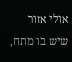אולי אזור שיש בו מתח,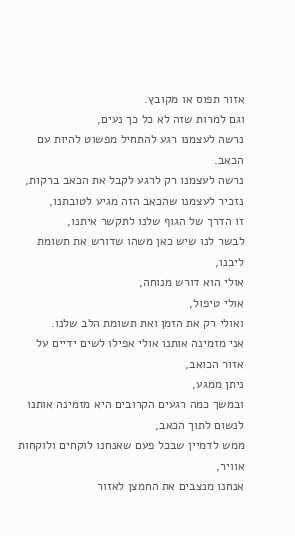אזור תפוס או מקובץ.
וגם למרות שזה לא כל כך נעים,
נרשה לעצמנו רגע להתחיל מפשוט להיות עם הכאב.
נרשה לעצמנו רק לרגע לקבל את הכאב ברקות,
נזכיר לעצמנו שהכאב הזה מגיע לטובתנו,
זו הדרך של הגוף שלנו לתקשר איתנו,
לבשר לנו שיש כאן משהו שדורש את תשומת ליבנו,
אולי הוא דורש מנוחה,
אולי טיפול,
ואולי רק את הזמן ואת תשומת הלב שלנו.
אני מזמינה אותנו אולי אפילו לשים ידיים על אזור הכואב,
ניתן ממגע,
ובמשך כמה רגעים הקרובים היא מזמינה אותנו לנשום לתוך הכאב,
ממש לדמיין שבכל פעם שאנחנו לוקחים ולוקחות אוויר,
אנחנו מנצבים את החמצן לאזור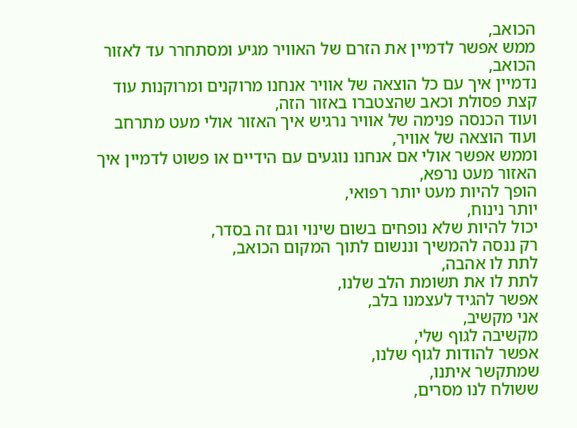הכואב,
ממש אפשר לדמיין את הזרם של האוויר מגיע ומסתחרר עד לאזור הכואב,
נדמיין איך עם כל הוצאה של אוויר אנחנו מרוקנים ומרוקנות עוד קצת פסולת וכאב שהצטברו באזור הזה,
ועוד הכנסה פנימה של אוויר נרגיש איך האזור אולי מעט מתרחב ועוד הוצאה של אוויר,
וממש אפשר אולי אם אנחנו נוגעים עם הידיים או פשוט לדמיין איך האזור מעט נרפא,
הופך להיות מעט יותר רפואי,
יותר נינוח,
יכול להיות שלא נופחים בשום שינוי וגם זה בסדר,
רק ננסה להמשיך וננשום לתוך המקום הכואב,
לתת לו אהבה,
לתת לו את תשומת הלב שלנו,
אפשר להגיד לעצמנו בלב,
אני מקשיב,
מקשיבה לגוף שלי,
אפשר להודות לגוף שלנו,
שמתקשר איתנו,
ששולח לנו מסרים,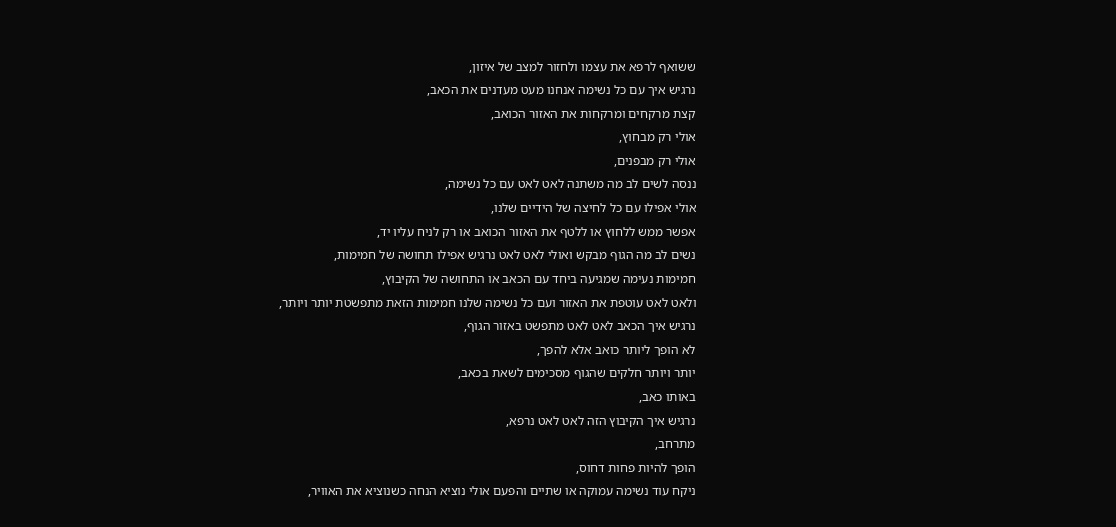ששואף לרפא את עצמו ולחזור למצב של איזון,
נרגיש איך עם כל נשימה אנחנו מעט מעדנים את הכאב,
קצת מרקחים ומרקחות את האזור הכואב,
אולי רק מבחוץ,
אולי רק מבפנים,
ננסה לשים לב מה משתנה לאט לאט עם כל נשימה,
אולי אפילו עם כל לחיצה של הידיים שלנו,
אפשר ממש ללחוץ או ללטף את האזור הכואב או רק לניח עליו יד,
נשים לב מה הגוף מבקש ואולי לאט לאט נרגיש אפילו תחושה של חמימות,
חמימות נעימה שמגיעה ביחד עם הכאב או התחושה של הקיבוץ,
ולאט לאט עוטפת את האזור ועם כל נשימה שלנו חמימות הזאת מתפשטת יותר ויותר,
נרגיש איך הכאב לאט לאט מתפשט באזור הגוף,
לא הופך ליותר כואב אלא להפך,
יותר ויותר חלקים שהגוף מסכימים לשאת בכאב,
באותו כאב,
נרגיש איך הקיבוץ הזה לאט לאט נרפא,
מתרחב,
הופך להיות פחות דחוס,
ניקח עוד נשימה עמוקה או שתיים והפעם אולי נוציא הנחה כשנוציא את האוויר,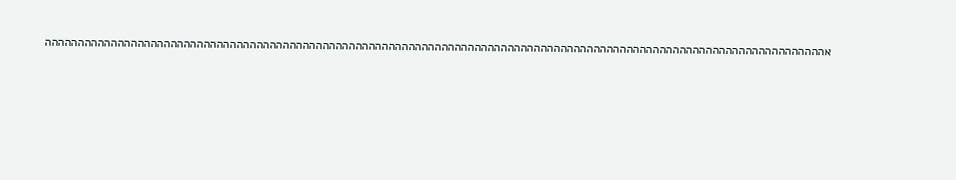אהההההההההההההההההההההההההההההההההההההההההההההההההההההההההההההההההההההההההההההההההההההההההההההההההההההההההההההההההההההה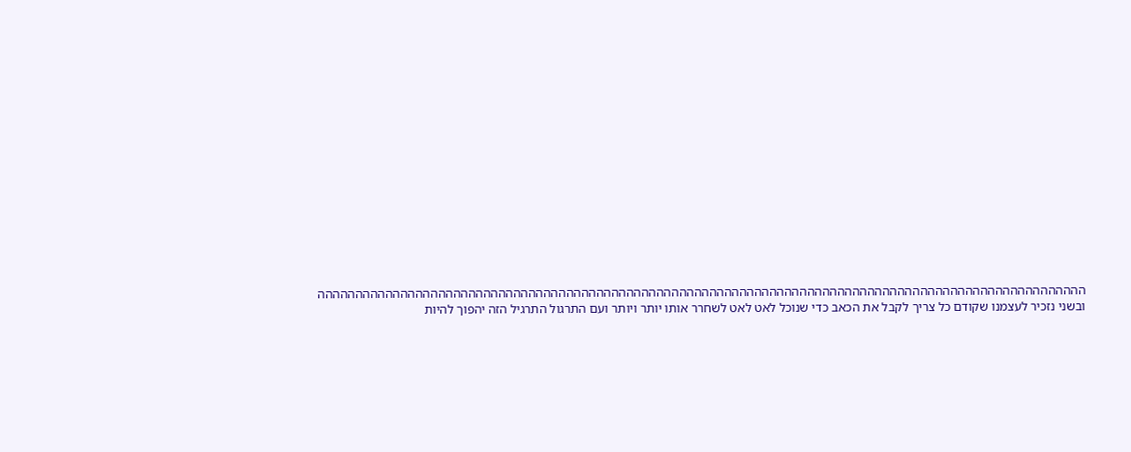הההההההההההההההההההההההההההההההההההההההההההההההההההההההההההההההההההההההההההההההההההההההההההההההההההההה ובשני נזכיר לעצמנו שקודם כל צריך לקבל את הכאב כדי שנוכל לאט לאט לשחרר אותו יותר ויותר ועם התרגול התרגיל הזה יהפוך להיות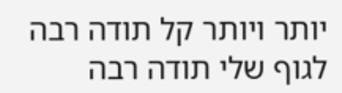יותר ויותר קל תודה רבה לגוף שלי תודה רבה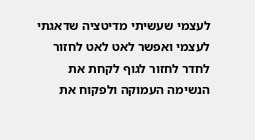לעצמי שעשיתי מדיטציה שדאגתי לעצמי ואפשר לאט לאט לחזור לחדר לחזור לגוף לקחת את הנשימה העמוקה ולפקוח את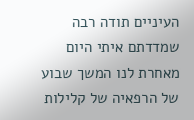העיניים תודה רבה שמדדתם איתי היום מאחרת לנו המשך שבוע של הרפאיה של קלילות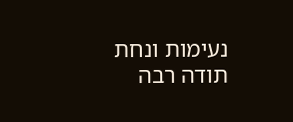נעימות ונחת תודה רבה